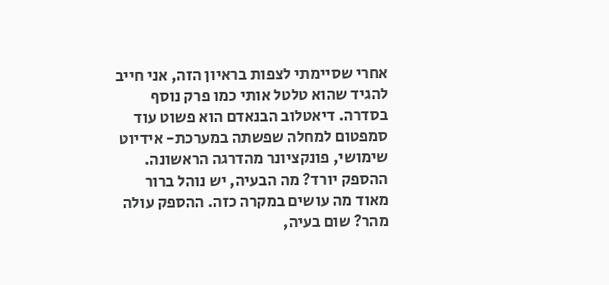אחרי שסיימתי לצפות בראיון הזה, אני חייב להגיד שהוא טלטל אותי כמו פרק נוסף בסדרה. דיאטלוב הבנאדם הוא פשוט עוד סמפטום למחלה שפשתה במערכת- אידיוט שימושי, פונקציונר מהדרגה הראשונה. ההספק יורד? מה הבעיה, יש נוהל ברור מאוד מה עושים במקרה כזה. ההספק עולה מהר? שום בעיה,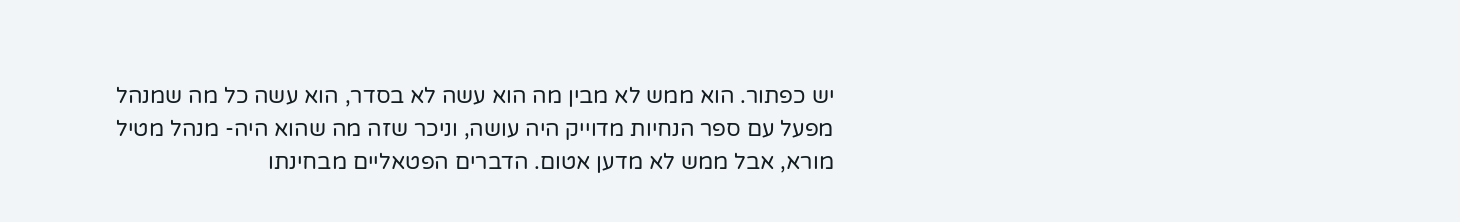יש כפתור. הוא ממש לא מבין מה הוא עשה לא בסדר, הוא עשה כל מה שמנהל מפעל עם ספר הנחיות מדוייק היה עושה, וניכר שזה מה שהוא היה- מנהל מטיל מורא, אבל ממש לא מדען אטום. הדברים הפטאליים מבחינתו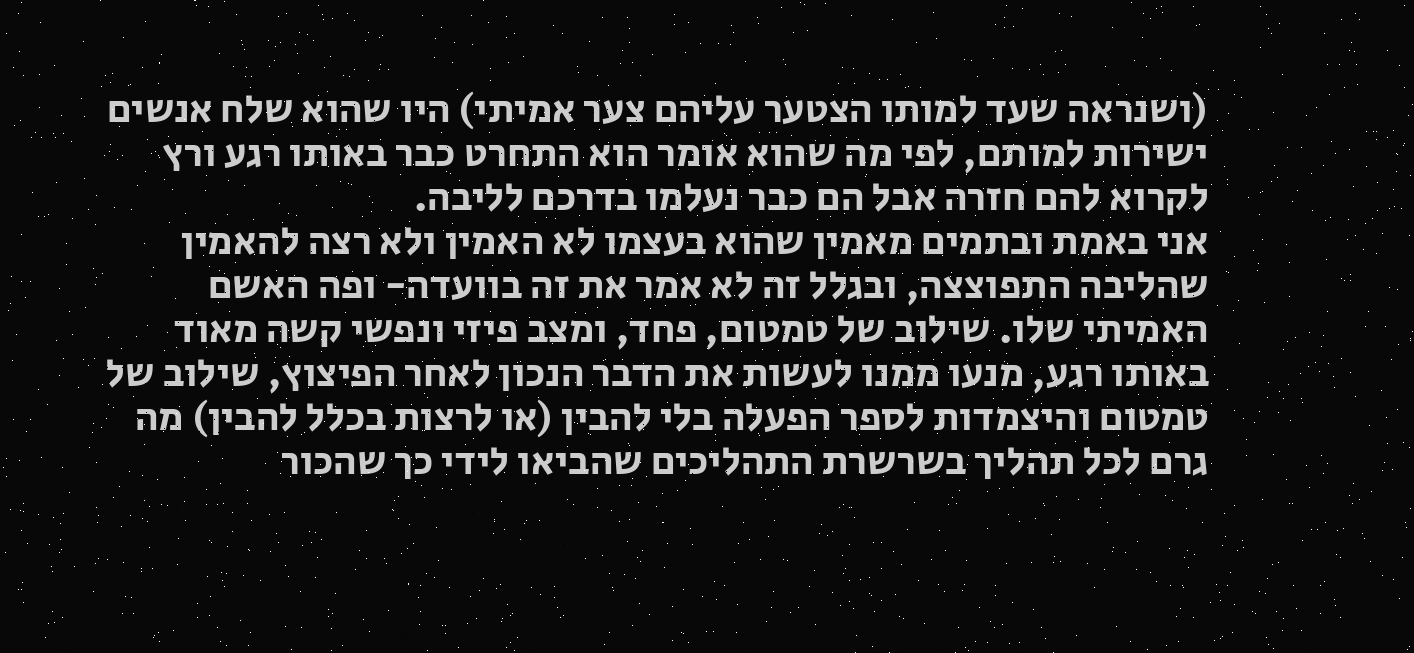(ושנראה שעד למותו הצטער עליהם צער אמיתי) היו שהוא שלח אנשים ישירות למותם, לפי מה שהוא אומר הוא התחרט כבר באותו רגע ורץ לקרוא להם חזרה אבל הם כבר נעלמו בדרכם לליבה.
אני באמת ובתמים מאמין שהוא בעצמו לא האמין ולא רצה להאמין שהליבה התפוצצה, ובגלל זה לא אמר את זה בוועדה- ופה האשם האמיתי שלו. שילוב של טמטום, פחד, ומצב פיזי ונפשי קשה מאוד באותו רגע, מנעו ממנו לעשות את הדבר הנכון לאחר הפיצוץ, שילוב של טמטום והיצמדות לספר הפעלה בלי להבין (או לרצות בכלל להבין) מה גרם לכל תהליך בשרשרת התהליכים שהביאו לידי כך שהכור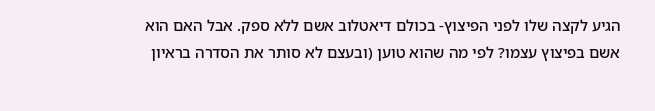הגיע לקצה שלו לפני הפיצוץ- בכולם דיאטלוב אשם ללא ספק. אבל האם הוא אשם בפיצוץ עצמו? לפי מה שהוא טוען (ובעצם לא סותר את הסדרה בראיון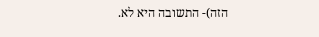הזה)- התשובה היא לא.